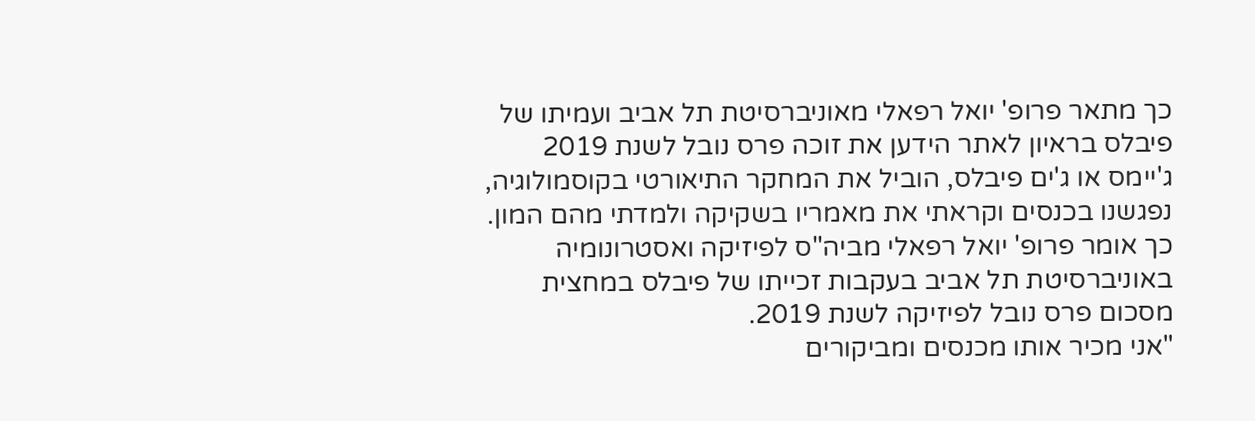כך מתאר פרופ' יואל רפאלי מאוניברסיטת תל אביב ועמיתו של פיבלס בראיון לאתר הידען את זוכה פרס נובל לשנת 2019
ג'יימס או ג'ים פיבלס, הוביל את המחקר התיאורטי בקוסמולוגיה, נפגשנו בכנסים וקראתי את מאמריו בשקיקה ולמדתי מהם המון. כך אומר פרופ' יואל רפאלי מביה"ס לפיזיקה ואסטרונומיה באוניברסיטת תל אביב בעקבות זכייתו של פיבלס במחצית מסכום פרס נובל לפיזיקה לשנת 2019.
"אני מכיר אותו מכנסים ומביקורים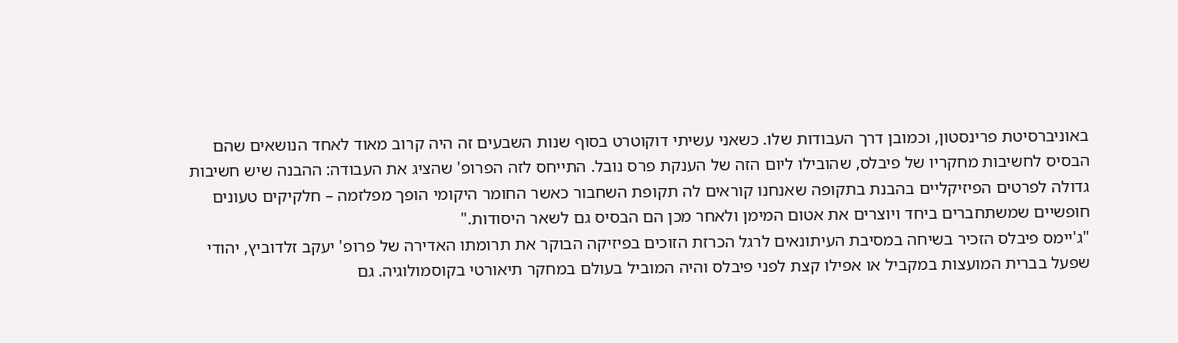באוניברסיטת פרינסטון, וכמובן דרך העבודות שלו. כשאני עשיתי דוקוטרט בסוף שנות השבעים זה היה קרוב מאוד לאחד הנושאים שהם הבסיס לחשיבות מחקריו של פיבלס, שהובילו ליום הזה של הענקת פרס נובל. התייחס לזה הפרופ' שהציג את העבודה: ההבנה שיש חשיבות גדולה לפרטים הפיזיקליים בהבנת בתקופה שאנחנו קוראים לה תקופת השחבור כאשר החומר היקומי הופך מפלזמה – חלקיקים טעונים חופשיים שמשתחברים ביחד ויוצרים את אטום המימן ולאחר מכן הם הבסיס גם לשאר היסודות."
"ג'יימס פיבלס הזכיר בשיחה במסיבת העיתונאים לרגל הכרזת הזוכים בפיזיקה הבוקר את תרומתו האדירה של פרופ' יעקב זלדוביץ, יהודי שפעל בברית המועצות במקביל או אפילו קצת לפני פיבלס והיה המוביל בעולם במחקר תיאורטי בקוסמולוגיה. גם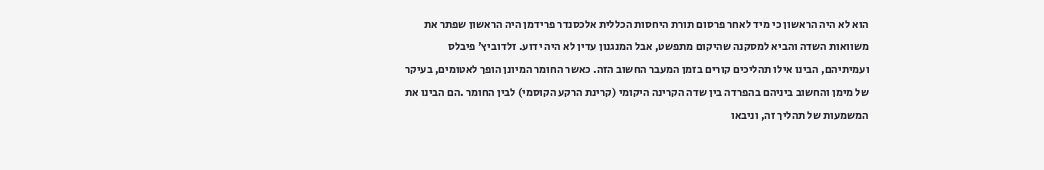הוא לא היה הראשון כי מיד לאחר פרסום תורת היחסות הכללית אלכסנדר פרידמן היה הראשון שפתר את משוואות השדה והביא למסקנה שהיקום מתפשט, אבל המנגנון עדין לא היה ידוע. זלדוביץ' פיבלס ועמיתיהם, הבינו אילו תהליכים קורים בזמן המעבר החשוב הזה. כאשר החומר המיונן הופך לאטומים, בעיקר של מימן והחשוב ביניהם בהפרדה בין שדה הקרינה היקומי (קרינת הרקע הקוסמי) לבין החומר .הם הבינו את המשמעות של תהליך זה, וניבאו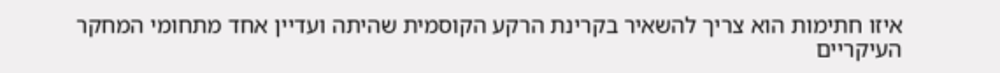איזו חתימות הוא צריך להשאיר בקרינת הרקע הקוסמית שהיתה ועדיין אחד מתחומי המחקר העיקריים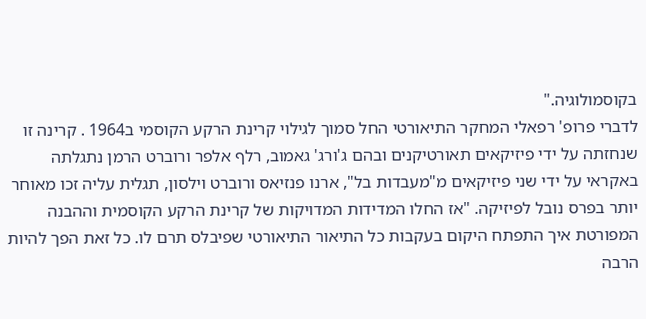בקוסמולוגיה."
לדברי פרופ' רפאלי המחקר התיאורטי החל סמוך לגילוי קרינת הרקע הקוסמי ב1964 . קרינה זו שנחזתה על ידי פיזיקאים תאורטיקנים ובהם ג'ורג' גאמוב, רלף אלפר ורוברט הרמן נתגלתה באקראי על ידי שני פיזיקאים מ"מעבדות בל", ארנו פנזיאס ורוברט וילסון, תגלית עליה זכו מאוחר יותר בפרס נובל לפיזיקה. "אז החלו המדידות המדויקות של קרינת הרקע הקוסמית וההבנה המפורטת איך התפתח היקום בעקבות כל התיאור התיאורטי שפיבלס תרם לו. כל זאת הפך להיות הרבה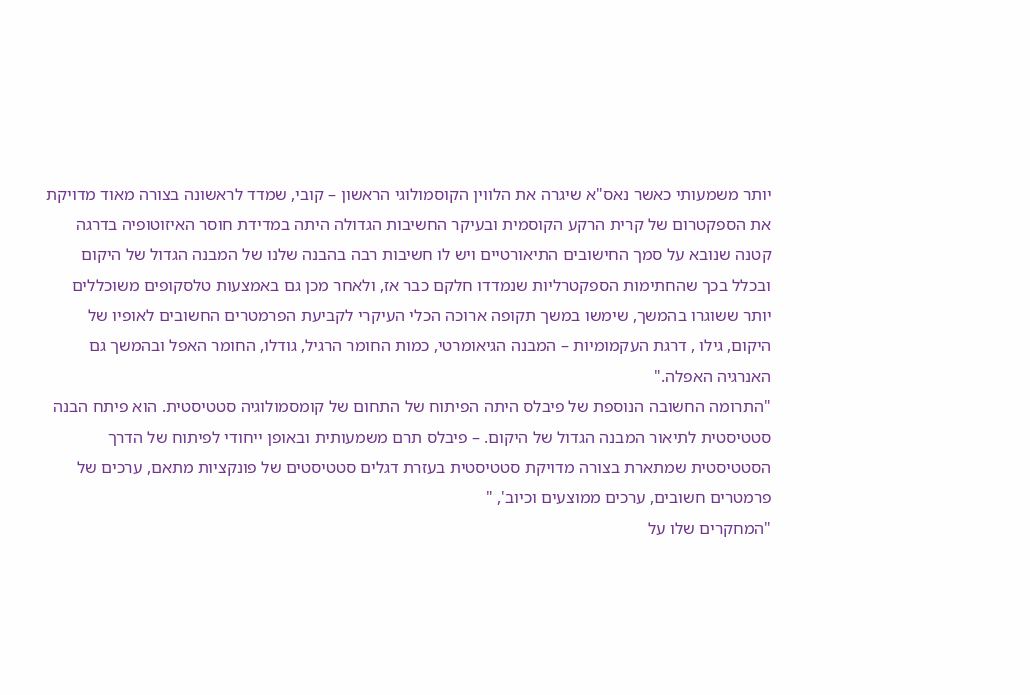יותר משמעותי כאשר נאס"א שיגרה את הלווין הקוסמולוגי הראשון – קובי, שמדד לראשונה בצורה מאוד מדויקת את הספקטרום של קרית הרקע הקוסמית ובעיקר החשיבות הגדולה היתה במדידת חוסר האיזוטופיה בדרגה קטנה שנובא על סמך החישובים התיאורטיים ויש לו חשיבות רבה בהבנה שלנו של המבנה הגדול של היקום ובכלל בכך שהחתימות הספקטרליות שנמדדו חלקם כבר אז, ולאחר מכן גם באמצעות טלסקופים משוכללים יותר ששוגרו בהמשך, שימשו במשך תקופה ארוכה הכלי העיקרי לקביעת הפרמטרים החשובים לאופיו של היקום, גילו , דרגת העקמומיות – המבנה הגיאומרטי, כמות החומר הרגיל, גודלו, החומר האפל ובהמשך גם האנרגיה האפלה."
"התרומה החשובה הנוספת של פיבלס היתה הפיתוח של התחום של קומסמולוגיה סטטיסטית. הוא פיתח הבנה סטטיסטית לתיאור המבנה הגדול של היקום. – פיבלס תרם משמעותית ובאופן ייחודי לפיתוח של הדרך הסטטיסטית שמתארת בצורה מדויקת סטטיסטית בעזרת דגלים סטטיסטים של פונקציות מתאם, ערכים של פרמטרים חשובים, ערכים ממוצעים וכיוב', "
"המחקרים שלו על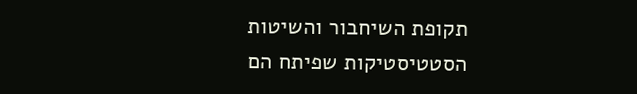תקופת השיחבור והשיטות הסטטיסטיקות שפיתח הם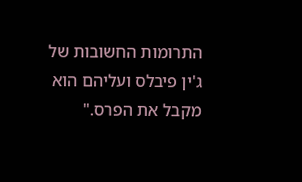התרומות החשובות של ג'ין פיבלס ועליהם הוא מקבל את הפרס."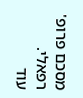מסכם פרופ' רפאלי.
עוד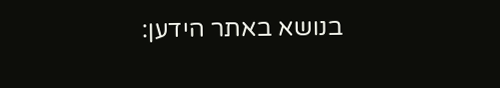בנושא באתר הידען: